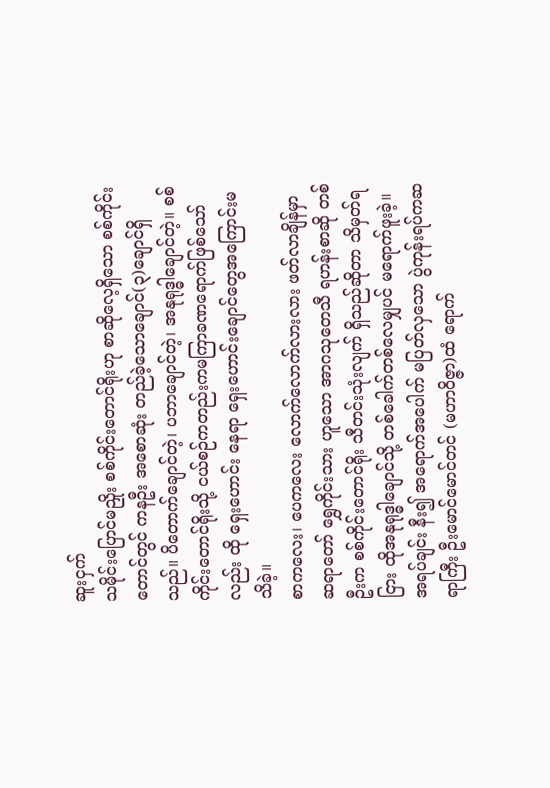ဆူးငှက်
သမိုင်းပြောင်မညှိုး စစ်ကိုင်းတောင်ရိုးဟု စာဆိုလေ့ရှိသော စစ်ကိုင်းတောင်တွင် ကနဦး အစောဆုံး တည်ခဲ့သောချောင်(၃)ချောင်ရှိသည်။ ပိတောက်ချောင်တဲ့၊ ပဘာချောင်တဲ့၊ အနုရုဒ္ဓါချောင်တဲ့။ စစ်ကိုင်းတောင်ရိုးသို့ ငယ်စဉ်ကတည်းကမကြာခဏရောက်ဖြစ်သော်လည်း ထို ရှေးဟောင်း နေရာ ရှေးဟောင်းချောင်တွေအကြောင်းမသိခဲ့။
စာကလေး၊ ပေကလေး လောက်လောက်လားလား ဖတ်လာချိန်မှာ ဆရာတော် ရွှေကိုင်းသား ဟူသော အာဂသုတေသီ ရဟန်းစာဆို တစ်ဦးက စစ်ကိုင်းတောင်ရိုး သီတင်းသုံးလျက် ရှိသည်ဆိုတာ သိမှတ်ရငြား ထိုအနုရုဒ္ဓါချောင်သို့ တစ်ခေါက်တစ်လေမျှပင် မရောက်ဖူးခဲ့။ အရပ်ချင်း နီး၍ အရောက်အပေါက် မပြတ်လှသော ပွဲကုန်းရပ်ကဆရာကြီး ဦးမောင်မောင်တင် (မဟာဝိဇ္ဇာ)ထံ ရောက်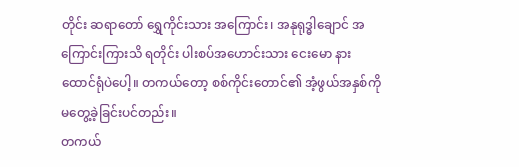တိုင်း ဆရာတော် ရွှေကိုင်းသား အကြောင်း၊ အနုရုဒ္ဓါချောင် အကြောင်းကြားသိ ရတိုင်း ပါးစပ်အဟောင်းသား ငေးမော နားထောင်ရုံပဲပေါ့။ တကယ်တော့ စစ်ကိုင်းတောင်၏ အံ့ဖွယ်အနှစ်ကို မတွေ့ခဲ့ခြင်းပင်တည်း။
တကယ်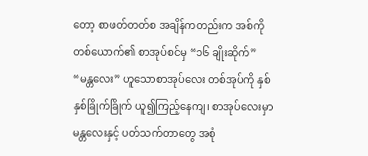တော့ စာဖတ်တတ်စ အချိန်ကတည်းက အစ်ကိုတစ်ယောက်၏ စာအုပ်စင်မှ “၁၆ ချိုးဆိုက်” “မန္တလေး” ဟူသောစာအုပ်လေး တစ်အုပ်ကို နှစ်နှစ်ခြိုက်ခြိုက် ယူ၍ကြည့်နေကျ၊ စာအုပ်လေးမှာ မန္တလေးနှင့် ပတ်သက်တာတွေ အစုံ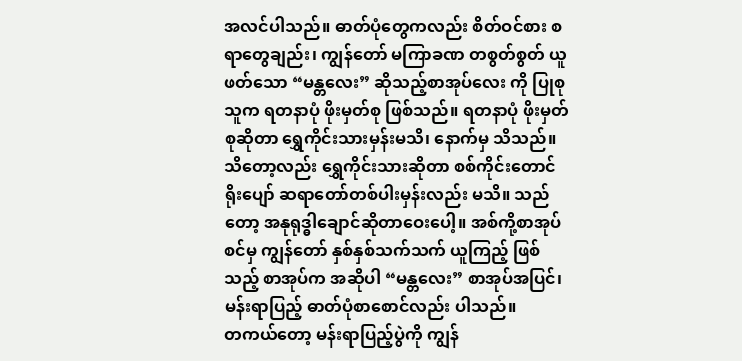အလင်ပါသည်။ ဓာတ်ပုံတွေကလည်း စိတ်ဝင်စား စရာတွေချည်း၊ ကျွန်တော် မကြာခဏ တစွတ်စွတ် ယူဖတ်သော “မန္တလေး” ဆိုသည့်စာအုပ်လေး ကို ပြုစုသူက ရတနာပုံ ဖိုးမှတ်စု ဖြစ်သည်။ ရတနာပုံ ဖိုးမှတ်စုဆိုတာ ရွှေကိုင်းသားမှန်းမသိ၊ နောက်မှ သိသည်။ သိတော့လည်း ရွှေကိုင်းသားဆိုတာ စစ်ကိုင်းတောင်ရိုးပျော် ဆရာတော်တစ်ပါးမှန်းလည်း မသိ။ သည်တော့ အနုရုဒ္ဓါချောင်ဆိုတာဝေးပေါ့။ အစ်ကို့စာအုပ်စင်မှ ကျွန်တော် နှစ်နှစ်သက်သက် ယူကြည့် ဖြစ်သည့် စာအုပ်က အဆိုပါ “မန္တလေး” စာအုပ်အပြင်၊ မန်းရာပြည့် ဓာတ်ပုံစာစောင်လည်း ပါသည်။
တကယ်တော့ မန်းရာပြည့်ပွဲကို ကျွန်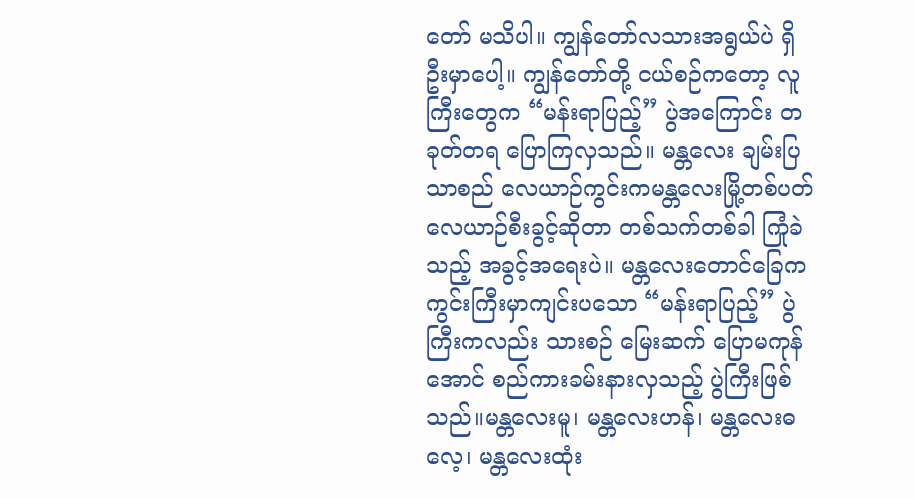တော် မသိပါ။ ကျွန်တော်လသားအရွယ်ပဲ ရှိဦးမှာပေါ့။ ကျွန်တော်တို့ ငယ်စဉ်ကတော့ လူကြီးတွေက “မန်းရာပြည့်” ပွဲအကြောင်း တခုတ်တရ ပြောကြလှသည်။ မန္တလေး ချမ်းပြသာစည် လေယာဉ်ကွင်းကမန္တလေးမြို့တစ်ပတ် လေယာဉ်စီးခွင့်ဆိုတာ တစ်သက်တစ်ခါ ကြုံခဲသည့် အခွင့်အရေးပဲ။ မန္တလေးတောင်ခြေက ကွင်းကြီးမှာကျင်းပသော “မန်းရာပြည့်” ပွဲကြီးကလည်း သားစဉ် မြေးဆက် ပြောမကုန်အောင် စည်ကားခမ်းနားလှသည့် ပွဲကြီးဖြစ်သည်။မန္တလေးမူ၊ မန္တလေးဟန်၊ မန္တလေးဓလေ့၊ မန္တလေးထုံး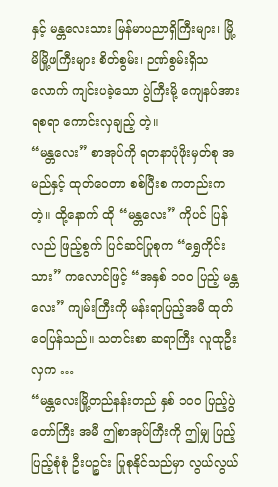နှင့် မန္တလေးသား မြန်မာပညာရှိကြီးများ၊ မြို့မိမြို့ဖကြီးများ စိတ်စွမ်း၊ ဉဏ်စွမ်းရှိသလောက် ကျင်းပခဲ့သော ပွဲကြီးမို့ ကျေနပ်အားရစရာ ကောင်းလှချည့် တဲ့။
“မန္တလေး” စာအုပ်ကို ရတနာပုံဖိုးမှတ်စု အမည်နှင့် ထုတ်ဝေတာ စစ်ပြီးစ ကတည်းကတဲ့။ ထို့နောက် ထို “မန္တလေး” ကိုပင် ပြန်လည် ဖြည့်စွက် ပြင်ဆင်ပြုစုက “ရွှေကိုင်းသား” ကလောင်ဖြင့် “အနှစ် ၁၀၀ ပြည့် မန္တလေး” ကျမ်းကြီးကို မန်းရာပြည့်အမီ ထုတ်ဝေပြန်သည်။ သတင်းစာ ဆရာကြီး လူထုဦးလှက …
“မန္တလေးမြို့တည်နန်းတည် နှစ် ၁၀၀ ပြည့်ပွဲတော်ကြီး အမီ ဤစာအုပ်ကြီးကို ဤမျှ ပြည့်ပြည့်စုံစုံ ဦးပဉ္စင်း ပြုစုနိုင်သည်မှာ လွယ်လွယ်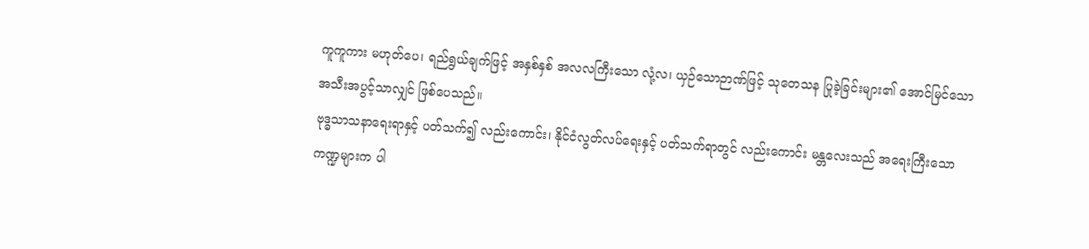ကူကူကား မဟုတ်ပေ၊ ရည်ရွယ်ချက်ဖြင့် အနှစ်နှစ် အလလကြီးသော လုံ့လ၊ ယှဉ်သောဉာဏ်ဖြင့် သုတေသန ပြုခဲ့ခြင်းများ၏ အောင်မြင်သော အသီးအပွင့်သာလျှင် ဖြစ်ပေသည်။
ဗုဒ္ဓသာသနာရေးရာနှင့် ပတ်သက်၍ လည်းကောင်း၊ နိုင်ငံလွတ်လပ်ရေးနှင့် ပတ်သက်ရာတွင် လည်းကောင်း မန္တလေးသည် အရေးကြီးသော ကဏ္ဍများက ပါ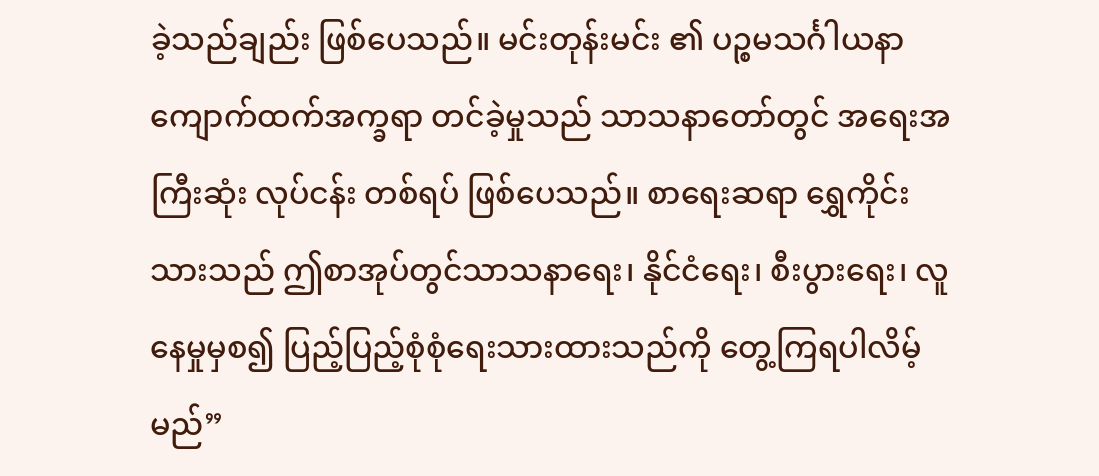ခဲ့သည်ချည်း ဖြစ်ပေသည်။ မင်းတုန်းမင်း ၏ ပဉ္စမသင်္ဂါယနာ ကျောက်ထက်အက္ခရာ တင်ခဲ့မှုသည် သာသနာတော်တွင် အရေးအကြီးဆုံး လုပ်ငန်း တစ်ရပ် ဖြစ်ပေသည်။ စာရေးဆရာ ရွှေကိုင်းသားသည် ဤစာအုပ်တွင်သာသနာရေး၊ နိုင်ငံရေး၊ စီးပွားရေး၊ လူနေမှုမှစ၍ ပြည့်ပြည့်စုံစုံရေးသားထားသည်ကို တွေ့ကြရပါလိမ့်မည်”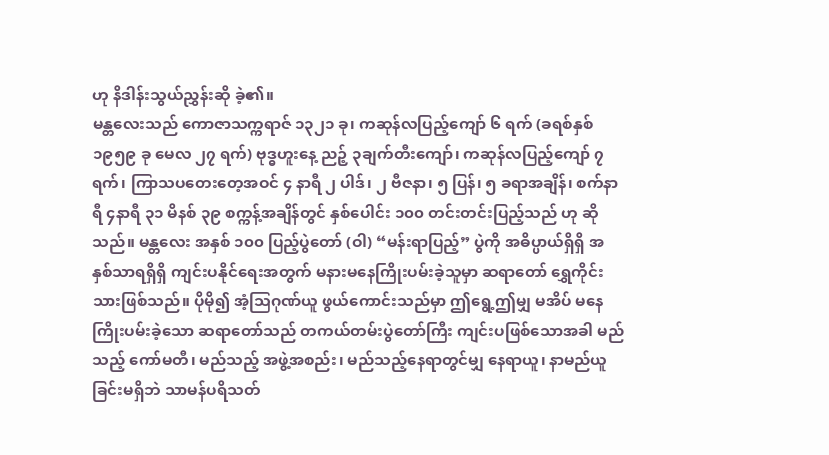ဟု နိဒါန်းသွယ်ညွှန်းဆို ခဲ့၏။
မန္တလေးသည် ကောဇာသက္ကရာဇ် ၁၃၂၁ ခု၊ ကဆုန်လပြည့်ကျော် ၆ ရက် (ခရစ်နှစ် ၁၉၅၉ ခု မေလ ၂၇ ရက်) ဗုဒ္ဓဟူးနေ့ ညဉ့် ၃ချက်တီးကျော်၊ ကဆုန်လပြည့်ကျော် ၇ ရက်၊ ကြာသပတေးတေ့အဝင် ၄ နာရီ ၂ ပါဒ်၊ ၂ ဗီဇနာ၊ ၅ ပြန်၊ ၅ ခရာအချိန်၊ စက်နာရီ ၄နာရီ ၃၁ မိနစ် ၃၉ စက္ကန့်အချိန်တွင် နှစ်ပေါင်း ၁၀၀ တင်းတင်းပြည့်သည် ဟု ဆိုသည်။ မန္တလေး အနှစ် ၁၀၀ ပြည့်ပွဲတော် (ဝါ) “မန်းရာပြည့်” ပွဲကို အဓိပ္ပာယ်ရှိရှိ အနှစ်သာရရှိရှိ ကျင်းပနိုင်ရေးအတွက် မနားမနေကြိုးပမ်းခဲ့သူမှာ ဆရာတော် ရွှေကိုင်းသားဖြစ်သည်။ ပိုမို၍ အံ့သြဂုဏ်ယူ ဖွယ်ကောင်းသည်မှာ ဤရွေ့ဤမျှ မအိပ် မနေကြိုးပမ်းခဲ့သော ဆရာတော်သည် တကယ်တမ်းပွဲတော်ကြီး ကျင်းပဖြစ်သောအခါ မည်သည့် ကော်မတီ၊ မည်သည့် အဖွဲ့အစည်း၊ မည်သည့်နေရာတွင်မျှ နေရာယူ၊ နာမည်ယူခြင်းမရှိဘဲ သာမန်ပရိသတ်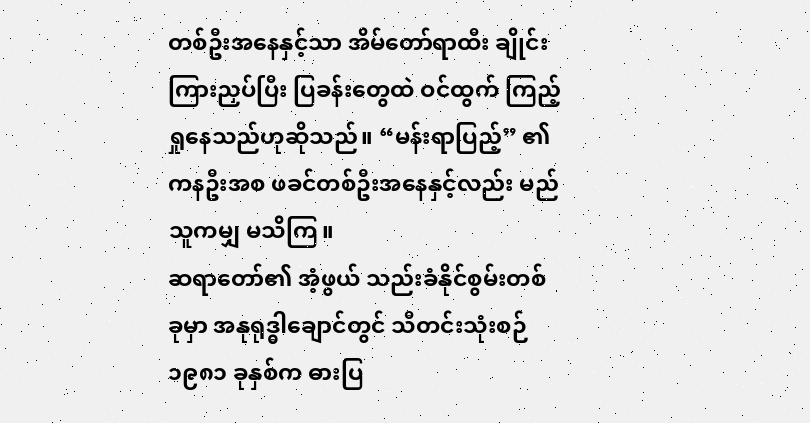တစ်ဦးအနေနှင့်သာ အိမ်တော်ရာထီး ချိုင်းကြားညှပ်ပြီး ပြခန်းတွေထဲ ဝင်ထွက် ကြည့်ရှုနေသည်ဟုဆိုသည်။ “မန်းရာပြည့်” ၏ ကနဦးအစ ဖခင်တစ်ဦးအနေနှင့်လည်း မည်သူကမျှ မသိကြ။
ဆရာတော်၏ အံ့ဖွယ် သည်းခံနိုင်စွမ်းတစ်ခုမှာ အနုရုဒ္ဓါချောင်တွင် သီတင်းသုံးစဉ် ၁၉၈၁ ခုနှစ်က ဓားပြ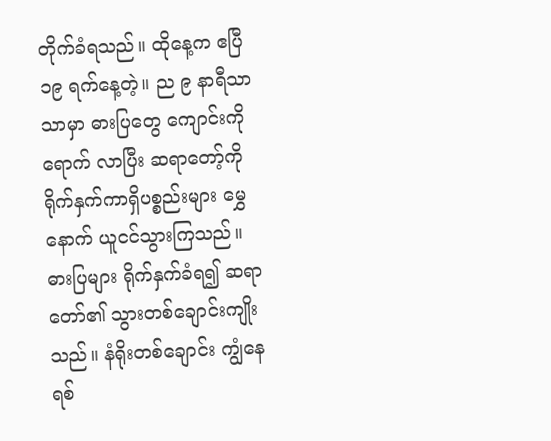တိုက်ခံရသည်။ ထိုနေ့က ဧပြီ ၁၉ ရက်နေ့တဲ့။ ည ၉ နာရီသာသာမှာ ဓားပြတွေ ကျောင်းကို ရောက် လာပြီး ဆရာတော့်ကို ရိုက်နှက်ကာရှိပစ္စည်းများ မွှေနောက် ယူငင်သွားကြသည်။ ဓားပြများ ရိုက်နှက်ခံရ၍ ဆရာတော်၏ သွားတစ်ချောင်းကျိုးသည်။ နံရိုးတစ်ချောင်း ကျွံနေရစ်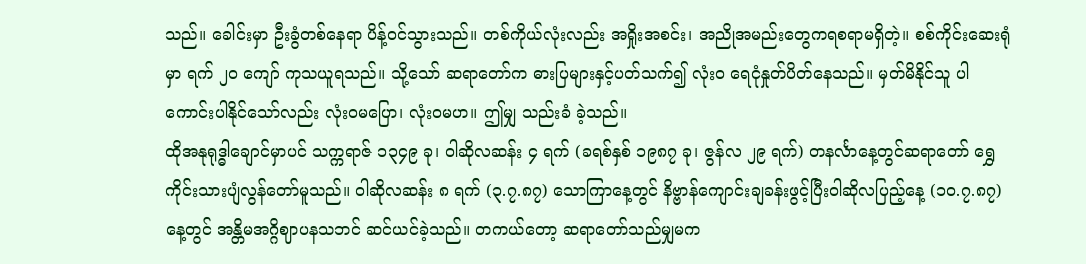သည်။ ခေါင်းမှာ ဦးခွံတစ်နေရာ ပိန့်ဝင်သွားသည်။ တစ်ကိုယ်လုံးလည်း အရှိုးအစင်း၊ အညိုအမည်းတွေကရစရာမရှိတဲ့။ စစ်ကိုင်းဆေးရုံမှာ ရက် ၂၀ ကျော် ကုသယူရသည်။ သို့သော် ဆရာတော်က ဓားပြများနှင့်ပတ်သက်၍ လုံး၀ ရေငုံနှုတ်ပိတ်နေသည်။ မှတ်မိနိုင်သူ ပါကောင်းပါနိုင်သော်လည်း လုံးဝမပြော၊ လုံးဝမဟ။ ဤမျှ သည်းခံ ခဲ့သည်။
ထိုအနုရုဒ္ဓါချောင်မှာပင် သက္ကရာဇ် ၁၃၄၉ ခု၊ ဝါဆိုလဆန်း ၄ ရက် (ခရစ်နှစ် ၁၉၈၇ ခု၊ ဇွန်လ ၂၉ ရက်) တနင်္လာနေ့တွင်ဆရာတော် ရွှေကိုင်းသားပျံလွန်တော်မူသည်။ ဝါဆိုလဆန်း ၈ ရက် (၃.၇.၈၇) သောကြာနေ့တွင် နိဗ္ဗာန်ကျောင်းချခန်းဖွင့်ပြီးဝါဆိုလပြည့်နေ့ (၁၀.၇.၈၇) နေ့တွင် အန္တိမအဂ္ဂိဈာပနသဘင် ဆင်ယင်ခဲ့သည်။ တကယ်တော့ ဆရာတော်သည်မျှမက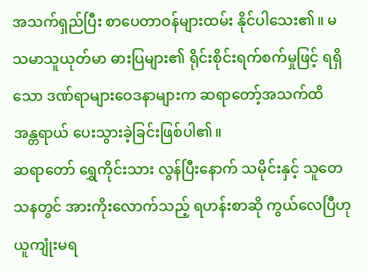အသက်ရှည်ပြီး စာပေတာဝန်များထမ်း နိုင်ပါသေး၏။ မသမာသူယုတ်မာ ဓားပြများ၏ ရိုင်းစိုင်းရက်စက်မှုဖြင့် ရရှိသော ဒဏ်ရာများဝေဒနာများက ဆရာတော့်အသက်ထိ အန္တရာယ် ပေးသွားခဲ့ခြင်းဖြစ်ပါ၏။
ဆရာတော် ရွှေကိုင်းသား လွန်ပြီးနောက် သမိုင်းနှင့် သူတေသနတွင် အားကိုးလောက်သည့် ရဟန်းစာဆို ကွယ်လေပြီဟုယူကျုံးမရ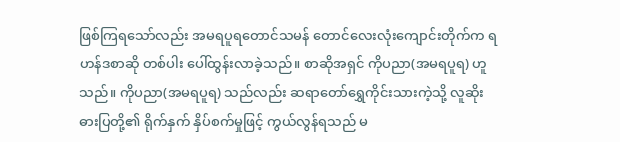ဖြစ်ကြရသော်လည်း အမရပူရတောင်သမန် တောင်လေးလုံးကျောင်းတိုက်က ရဟန်ဒစာဆို တစ်ပါး ပေါ်ထွန်းလာခဲ့သည်။ စာဆိုအရှင် ကိုပညာ(အမရပူရ) ဟူသည်။ ကိုပညာ(အမရပူရ) သည်လည်း ဆရာတော်ရွှေကိုင်းသားကဲ့သို့ လူဆိုးဓားပြတို့၏ ရိုက်နှက် နှိပ်စက်မှုဖြင့် ကွယ်လွန်ရသည် မ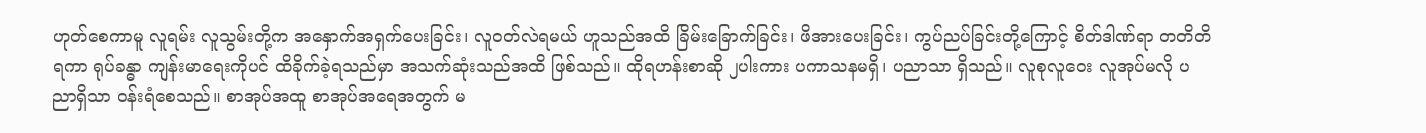ဟုတ်စေကာမူ လူရမ်း လူသွမ်းတို့က အနှောက်အရှက်ပေးခြင်း၊ လူဝတ်လဲရမယ် ဟူသည်အထိ ခြိမ်းခြောက်ခြင်း၊ ဖိအားပေးခြင်း၊ ကွပ်ညပ်ခြင်းတို့ကြောင့် စိတ်ဒါဏ်ရာ တတိတိရကာ ရုပ်ခန္ဓာ ကျန်းမာရေးကိုပင် ထိခိုက်ခဲ့ရသည်မှာ အသက်ဆုံးသည်အထိ ဖြစ်သည်။ ထိုရဟန်းစာဆို ၂ပါးကား ပကာသနမရှိ၊ ပညာသာ ရှိသည်။ လူစုလူဝေး လူအုပ်မလို ပညာရှိသာ ဝန်းရံစေသည်။ စာအုပ်အထူ စာအုပ်အရေအတွက် မ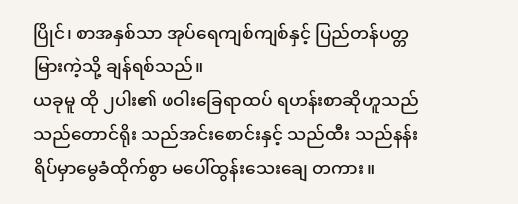ပြိုင်၊ စာအနှစ်သာ အုပ်ရေကျစ်ကျစ်နှင့် ပြည်တန်ပတ္တမြားကဲ့သို့ ချန်ရစ်သည်။
ယခုမူ ထို ၂ပါး၏ ဖဝါးခြေရာထပ် ရဟန်းစာဆိုဟူသည် သည်တောင်ရိုး သည်အင်းစောင်းနှင့် သည်ထီး သည်နန်းရိပ်မှာမွေခံထိုက်စွာ မပေါ်ထွန်းသေးချေ တကား။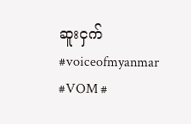ဆူးငှက်
#voiceofmyanmar #VOM #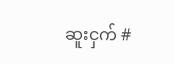ဆူးငှက် #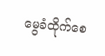မွေခံထိုက်စေ